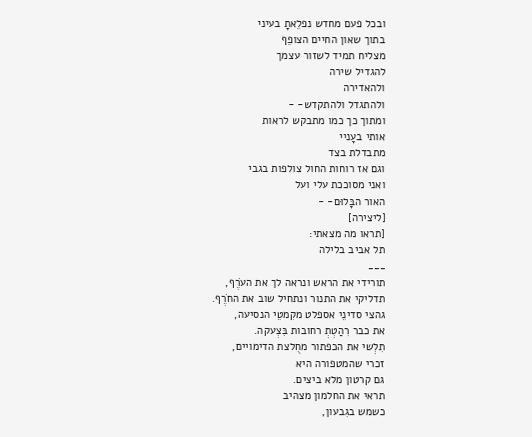ובכל פעם מחדש נפלֵאתָ בעיני
בתוך שאון החיים הצופֵף
מצליח תמיד לשזור עצמך
להגדיל שירה
ולהאדירה
ולהתגדל ולהתקדש- -
ומתוך כך כמו מתבקש לראות
אותי בעָניי
מתבדלת בצד
וגם אז רוחות החול צולפות בגבי
ואני מסוככת עלי ועל
האור הבָּלוּם- -
[ליצירה]
[תראו מה מצאתי:
תל אביב בלילה
___
תורידי את הראש ונראה לך את העֹרֶף,
תדליקי את התנור ונתחיל שוב את החֹרֶף.
גהצי סדינֵי אספלט מקִמטֵי הנסיעה,
את כבר רִהַטְתְ רחובות בִּצְעקה.
תִלְשי את הכפתור מחֻלצת הדימויים,
זכרי שהמטפורה היא
גם קרטון מלא ביצים.
תראי את החלמון מצהיב
כשמש בגִבעון,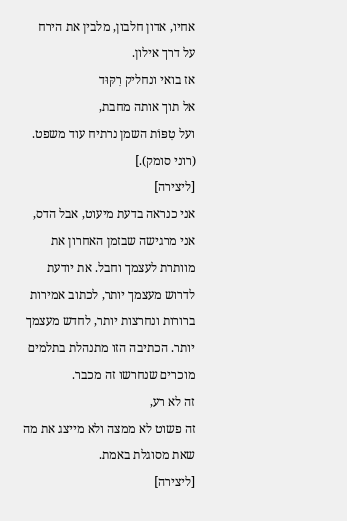אחיו, אדון חלבון, מלבין את הירח
על דרך אילון.
אז בואי ונחליק רִקּוּד
אל תוך אותה מחבת,
ועל טִפּוֹת השמן נרתיח עוד משפט.
(רוני סומק).]
[ליצירה]
אני כנראה בדעת מיעוט, אבל הדס,
אני מרגישה שבזמן האחרון את מוותרת לעצמך וחבל. את יודעת לדרוש מעצמך יותר, לכתוב אמירות ברורות ונחרצות יותר, לחדש מעצמך יותר. הכתיבה הזו מתנהלת בתלמים מוכרים שנחרשו זה מכבר.
זה לא רע,
זה פשוט לא ממצה ולא מייצג את מה שאת מסוגלת באמת.
[ליצירה]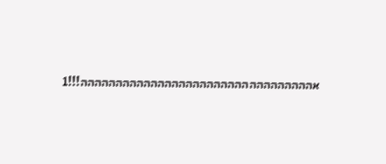אההההההההההההההההההההההההההההההההה!!!1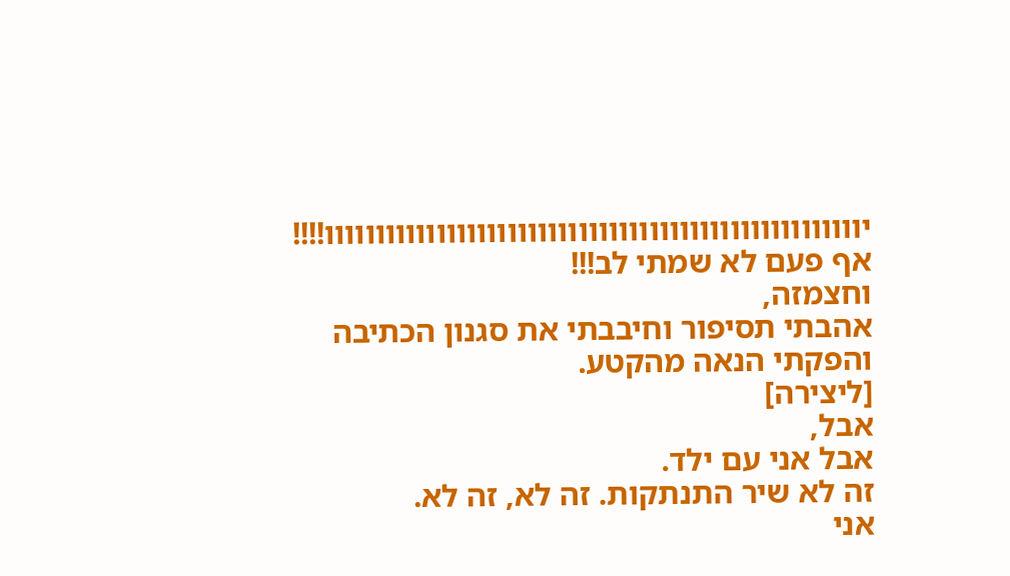יווווווווווווווווווווווווווווווווווווווווווווווווווווו!!!!
אף פעם לא שמתי לב!!!
וחצמזה,
אהבתי תסיפור וחיבבתי את סגנון הכתיבה
והפקתי הנאה מהקטע.
[ליצירה]
אבל,
אבל אני עם ילד.
זה לא שיר התנתקות. זה לא, זה לא.
אני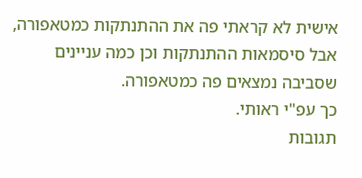אישית לא קראתי פה את ההתנתקות כמטאפורה, אבל סיסמאות ההתנתקות וכן כמה עניינים שסביבה נמצאים פה כמטאפורה.
כך עפ"י ראותי.
תגובות